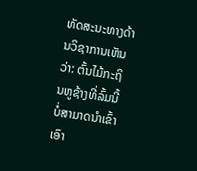ທັດສະນະທາງດ້ານວິຊາການເຫັນວ່າ: ຕົ້ນໄມ້ກະຖິນຫູຊ້າງທີ່ລົ້ມນີ້ ບໍ່ສາມາດນຳເຂົ້າເອົາ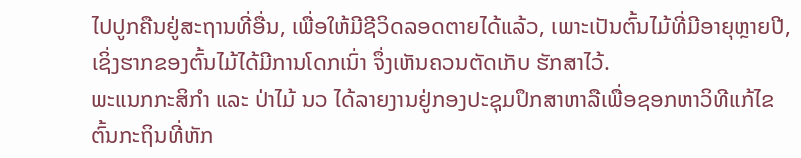ໄປປູກຄືນຢູ່ສະຖານທີ່ອື່ນ, ເພື່ອໃຫ້ມີຊີວິດລອດຕາຍໄດ້ແລ້ວ, ເພາະເປັນຕົ້ນໄມ້ທີ່ມີອາຍຸຫຼາຍປີ, ເຊິ່ງຮາກຂອງຕົ້ນໄມ້ໄດ້ມີການໂດກເນົ່າ ຈຶ່ງເຫັນຄວນຕັດເກັບ ຮັກສາໄວ້.
ພະແນກກະສິກຳ ແລະ ປ່າໄມ້ ນວ ໄດ້ລາຍງານຢູ່ກອງປະຊຸມປຶກສາຫາລືເພື່ອຊອກຫາວິທີແກ້ໄຂຕົ້ນກະຖິນທີ່ຫັກ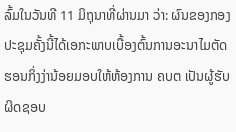ລົ້ມໃນວັນທີ 11 ມິຖຸນາທີ່ຜ່ານມາ ວ່າ: ຜົນຂອງກອງປະຊຸມຄັ້ງນີ້ໄດ້ເອກະພາບເບື້ອງຕົ້ນການອະນາໄມຕັດຮອນກິ່ງງ່ານ້ອຍມອບໃຫ້ຫ້ອງການ ຄບຕ ເປັນຜູ້ຮັບຜິດຊອບ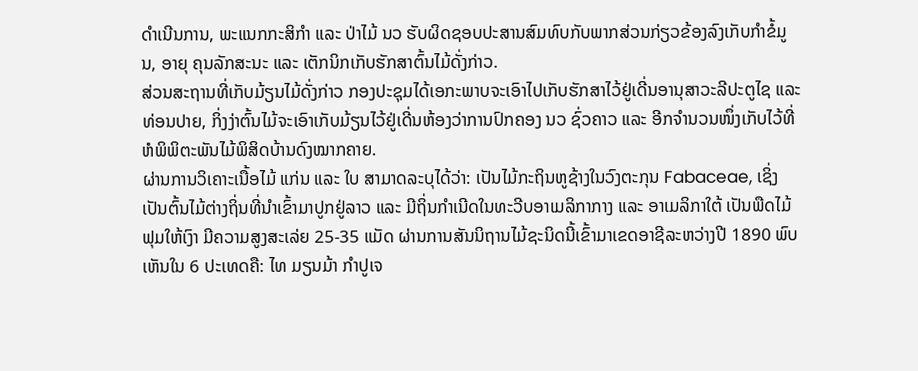ດຳເນີນການ, ພະແນກກະສິກຳ ແລະ ປ່າໄມ້ ນວ ຮັບຜິດຊອບປະສານສົມທົບກັບພາກສ່ວນກ່ຽວຂ້ອງລົງເກັບກຳຂໍ້ມູນ, ອາຍຸ ຄຸນລັກສະນະ ແລະ ເຕັກນິກເກັບຮັກສາຕົ້ນໄມ້ດັ່ງກ່າວ.
ສ່ວນສະຖານທີ່ເກັບມ້ຽນໄມ້ດັ່ງກ່າວ ກອງປະຊຸມໄດ້ເອກະພາບຈະເອົາໄປເກັບຮັກສາໄວ້ຢູ່ເດີ່ນອານຸສາວະລີປະຕູໄຊ ແລະ ທ່ອນປາຍ, ກິ່ງງ່າຕົ້ນໄມ້ຈະເອົາເກັບມ້ຽນໄວ້ຢູ່ເດີ່ນຫ້ອງວ່າການປົກຄອງ ນວ ຊົ່ວຄາວ ແລະ ອີກຈຳນວນໜຶ່ງເກັບໄວ້ທີ່ຫໍພິພິຕະພັນໄມ້ພິສິດບ້ານດົງໝາກຄາຍ.
ຜ່ານການວິເຄາະເນື້ອໄມ້ ແກ່ນ ແລະ ໃບ ສາມາດລະບຸໄດ້ວ່າ: ເປັນໄມ້ກະຖິນຫູຊ້າງໃນວົງຕະກຸນ Fabaceae, ເຊິ່ງເປັນຕົ້ນໄມ້ຕ່າງຖິ່ນທີ່ນຳເຂົ້າມາປູກຢູ່ລາວ ແລະ ມີຖິ່ນກຳເນີດໃນທະວີບອາເມລິກາກາງ ແລະ ອາເມລິກາໃຕ້ ເປັນພືດໄມ້ຟຸມໃຫ້ເງົາ ມີຄວາມສູງສະເລ່ຍ 25-35 ແມັດ ຜ່ານການສັນນິຖານໄມ້ຊະນິດນີ້ເຂົ້າມາເຂດອາຊີລະຫວ່າງປີ 1890 ພົບເຫັນໃນ 6 ປະເທດຄື: ໄທ ມຽນມ້າ ກຳປູເຈ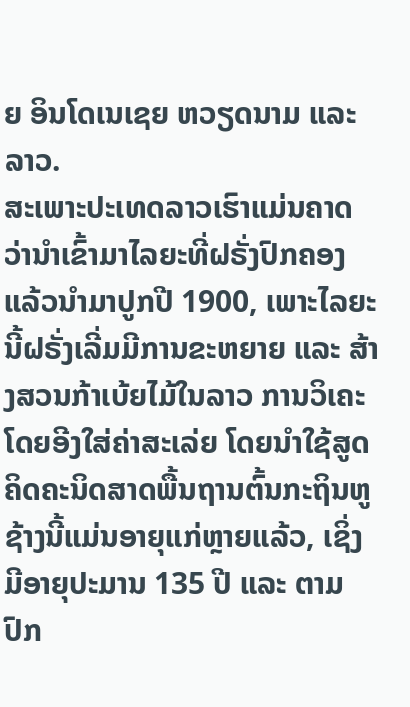ຍ ອິນໂດເນເຊຍ ຫວຽດນາມ ແລະ ລາວ.
ສະເພາະປະເທດລາວເຮົາແມ່ນຄາດວ່ານຳເຂົ້າມາໄລຍະທີ່ຝຣັ່ງປົກຄອງແລ້ວນຳມາປູກປີ 1900, ເພາະໄລຍະນີ້ຝຣັ່ງເລີ່ມມີການຂະຫຍາຍ ແລະ ສ້າງສວນກ້າເບ້ຍໄມ້ໃນລາວ ການວິເຄະໂດຍອີງໃສ່ຄ່າສະເລ່ຍ ໂດຍນຳໃຊ້ສູດຄິດຄະນິດສາດພື້ນຖານຕົ້ນກະຖິນຫູຊ້າງນີ້ແມ່ນອາຍຸແກ່ຫຼາຍແລ້ວ, ເຊິ່ງມີອາຍຸປະມານ 135 ປີ ແລະ ຕາມປົກ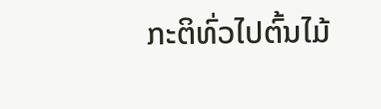ກະຕິທົ່ວໄປຕົ້ນໄມ້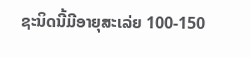ຊະນິດນີ້ມີອາຍຸສະເລ່ຍ 100-150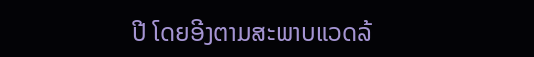ປີ ໂດຍອີງຕາມສະພາບແວດລ້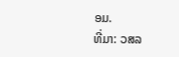ອມ.
ທີ່ມາ: ວສລ